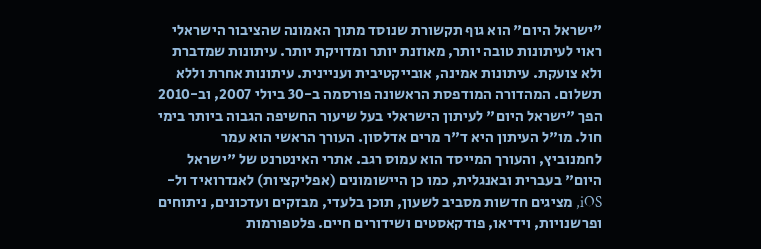"ישראל היום" הוא גוף תקשורת שנוסד מתוך האמונה שהציבור הישראלי ראוי לעיתונות טובה יותר, מאוזנת יותר ומדויקת יותר. עיתונות שמדברת ולא צועקת. עיתונות אמינה, אובייקטיבית ועניינית. עיתונות אחרת וללא תשלום. המהדורה המודפסת הראשונה פורסמה ב-30 ביולי 2007, וב-2010 הפך "ישראל היום" לעיתון הישראלי בעל שיעור החשיפה הגבוה ביותר בימי חול. מו"ל העיתון היא ד"ר מרים אדלסון. העורך הראשי הוא עמר לחמנוביץ, והעורך המייסד הוא עמוס רגב. אתרי האינטרנט של "ישראל היום" בעברית ובאנגלית, כמו כן היישומונים (אפליקציות) לאנדרואיד ול-iOS, מציגים חדשות מסביב לשעון, תוכן בלעדי, מבזקים ועדכונים, ניתוחים ופרשנויות, וידיאו, פודקאסטים ושידורים חיים. פלטפורמות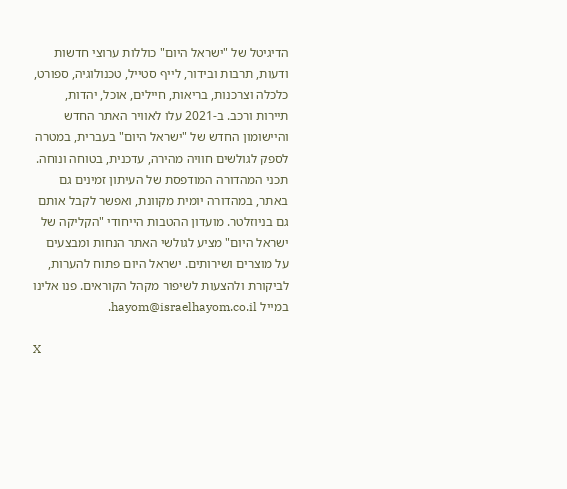הדיגיטל של "ישראל היום" כוללות ערוצי חדשות ודעות, תרבות ובידור, לייף סטייל, טכנולוגיה, ספורט, כלכלה וצרכנות, בריאות, חיילים, אוכל, יהדות, תיירות ורכב. ב-2021 עלו לאוויר האתר החדש והיישומון החדש של "ישראל היום" בעברית, במטרה לספק לגולשים חוויה מהירה, עדכנית, בטוחה ונוחה. תכני המהדורה המודפסת של העיתון זמינים גם באתר, במהדורה יומית מקוונת, ואפשר לקבל אותם גם בניוזלטר. מועדון ההטבות הייחודי "הקליקה של ישראל היום" מציע לגולשי האתר הנחות ומבצעים על מוצרים ושירותים. ישראל היום פתוח להערות, לביקורת ולהצעות לשיפור מקהל הקוראים. פנו אלינו במייל hayom@israelhayom.co.il.

X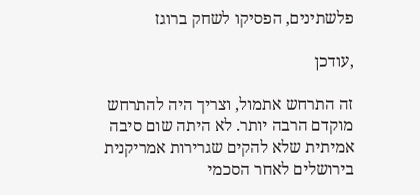פלשתינים, הפסיקו לשחק ברוגז

,עודכן

זה התרחש אתמול, וצריך היה להתרחש מוקדם הרבה יותר. לא היתה שום סיבה אמיתית שלא להקים שגרירות אמריקנית בירושלים לאחר הסכמי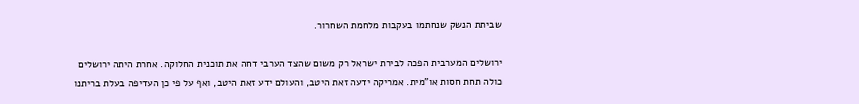שביתת הנשק שנחתמו בעקבות מלחמת השחרור.

ירושלים המערבית הפכה לבירת ישראל רק משום שהצד הערבי דחה את תוכנית החלוקה. אחרת היתה ירושלים כולה תחת חסות או"מית. אמריקה ידעה זאת היטב, והעולם ידע זאת היטב, ואף על פי כן העדיפה בעלת בריתנו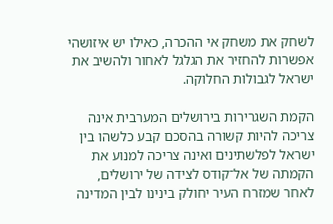לשחק את משחק אי ההכרה, כאילו יש איזושהי אפשרות להחזיר את הגלגל לאחור ולהשיב את ישראל לגבולות החלוקה.

הקמת השגרירות בירושלים המערבית אינה צריכה להיות קשורה בהסכם קבע כלשהו בין ישראל לפלשתינים ואינה צריכה למנוע את הקמתה של אל־קודס לצידה של ירושלים, לאחר שמזרח העיר יחולק בינינו לבין המדינה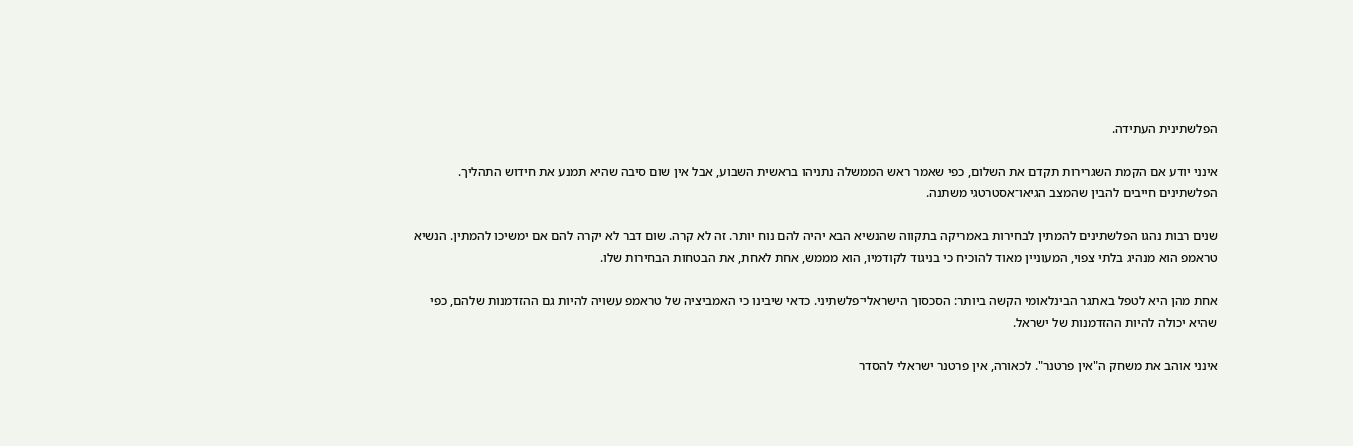הפלשתינית העתידה.

אינני יודע אם הקמת השגרירות תקדם את השלום, כפי שאמר ראש הממשלה נתניהו בראשית השבוע, אבל אין שום סיבה שהיא תמנע את חידוש התהליך. הפלשתינים חייבים להבין שהמצב הגיאו־אסטרטגי משתנה.

שנים רבות נהגו הפלשתינים להמתין לבחירות באמריקה בתקווה שהנשיא הבא יהיה להם נוח יותר. זה לא קרה. שום דבר לא יקרה להם אם ימשיכו להמתין. הנשיא טראמפ הוא מנהיג בלתי צפוי, המעוניין מאוד להוכיח כי בניגוד לקודמיו, הוא מממש, אחת לאחת, את הבטחות הבחירות שלו.

אחת מהן היא לטפל באתגר הבינלאומי הקשה ביותר: הסכסוך הישראלי־פלשתיני. כדאי שיבינו כי האמביציה של טראמפ עשויה להיות גם ההזדמנות שלהם, כפי שהיא יכולה להיות ההזדמנות של ישראל.

אינני אוהב את משחק ה"אין פרטנר". לכאורה, אין פרטנר ישראלי להסדר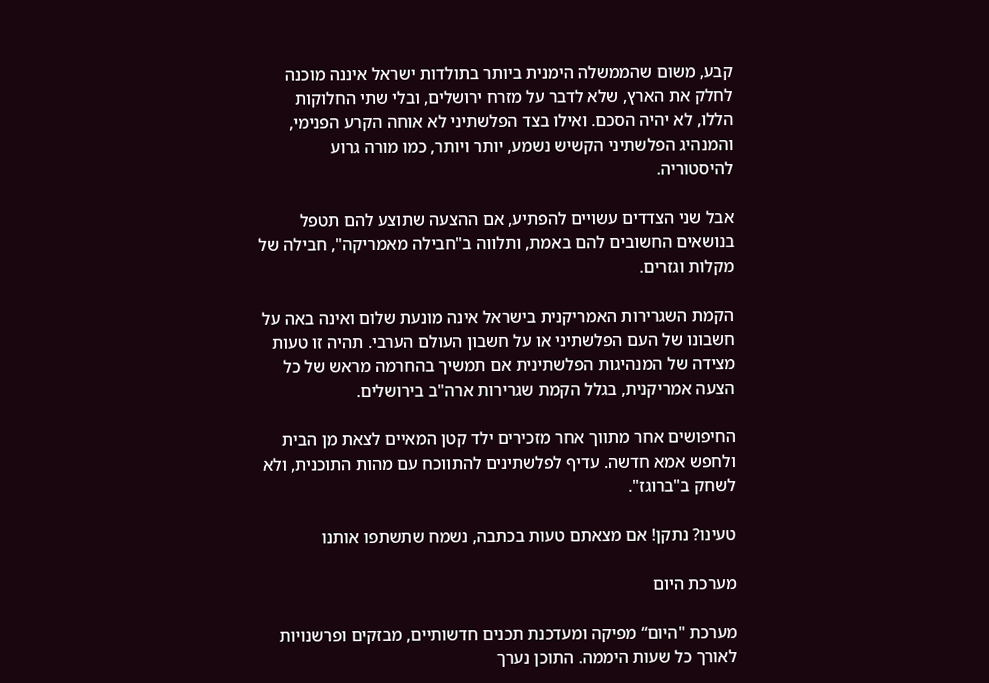קבע, משום שהממשלה הימנית ביותר בתולדות ישראל איננה מוכנה לחלק את הארץ, שלא לדבר על מזרח ירושלים, ובלי שתי החלוקות הללו, לא יהיה הסכם. ואילו בצד הפלשתיני לא אוחה הקרע הפנימי, והמנהיג הפלשתיני הקשיש נשמע, יותר ויותר, כמו מורה גרוע להיסטוריה.

אבל שני הצדדים עשויים להפתיע, אם ההצעה שתוצע להם תטפל בנושאים החשובים להם באמת, ותלווה ב"חבילה מאמריקה", חבילה של מקלות וגזרים.

הקמת השגרירות האמריקנית בישראל אינה מונעת שלום ואינה באה על חשבונו של העם הפלשתיני או על חשבון העולם הערבי. תהיה זו טעות מצידה של המנהיגות הפלשתינית אם תמשיך בהחרמה מראש של כל הצעה אמריקנית, בגלל הקמת שגרירות ארה"ב בירושלים.

החיפושים אחר מתווך אחר מזכירים ילד קטן המאיים לצאת מן הבית ולחפש אמא חדשה. עדיף לפלשתינים להתווכח עם מהות התוכנית, ולא לשחק ב"ברוגז".

טעינו? נתקן! אם מצאתם טעות בכתבה, נשמח שתשתפו אותנו

מערכת היום

מערכת "היום“ מפיקה ומעדכנת תכנים חדשותיים, מבזקים ופרשנויות לאורך כל שעות היממה. התוכן נערך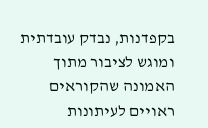בקפדנות, נבדק עובדתית ומוגש לציבור מתוך האמונה שהקוראים ראויים לעיתונות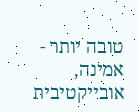טובה יותר - אמינה, אובייקטיבית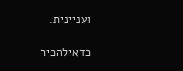ועניינית.

כדאילהכיר